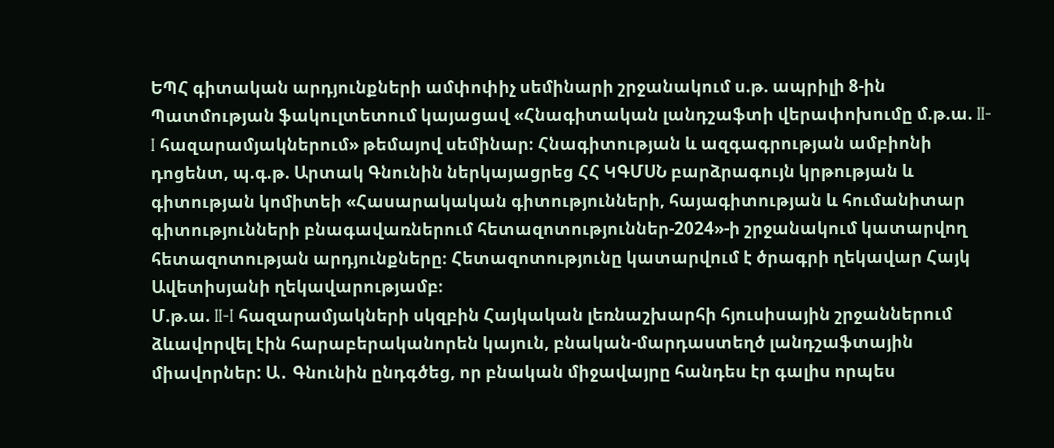ԵՊՀ գիտական արդյունքների ամփոփիչ սեմինարի շրջանակում ս.թ. ապրիլի 8-ին Պատմության ֆակուլտետում կայացավ «Հնագիտական լանդշաֆտի վերափոխումը մ.թ.ա. II-I հազարամյակներում» թեմայով սեմինար։ Հնագիտության և ազգագրության ամբիոնի դոցենտ, պ.գ.թ. Արտակ Գնունին ներկայացրեց ՀՀ ԿԳՄՍՆ բարձրագույն կրթության և գիտության կոմիտեի «Հասարակական գիտությունների, հայագիտության և հումանիտար գիտությունների բնագավառներում հետազոտություններ-2024»-ի շրջանակում կատարվող հետազոտության արդյունքները։ Հետազոտությունը կատարվում է ծրագրի ղեկավար Հայկ Ավետիսյանի ղեկավարությամբ։
Մ.թ.ա. II-I հազարամյակների սկզբին Հայկական լեռնաշխարհի հյուսիսային շրջաններում ձևավորվել էին հարաբերականորեն կայուն, բնական-մարդաստեղծ լանդշաֆտային միավորներ: Ա․ Գնունին ընդգծեց, որ բնական միջավայրը հանդես էր գալիս որպես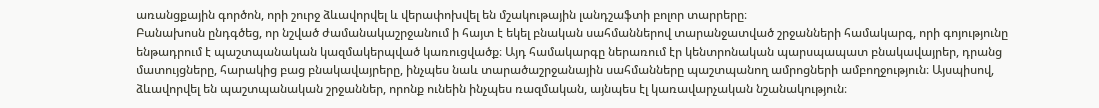առանցքային գործոն, որի շուրջ ձևավորվել և վերափոխվել են մշակութային լանդշաֆտի բոլոր տարրերը։
Բանախոսն ընդգծեց, որ նշված ժամանակաշրջանում ի հայտ է եկել բնական սահմաններով տարանջատված շրջանների համակարգ, որի գոյությունը ենթադրում է պաշտպանական կազմակերպված կառուցվածք։ Այդ համակարգը ներառում էր կենտրոնական պարսպապատ բնակավայրեր, դրանց մատույցները, հարակից բաց բնակավայրերը, ինչպես նաև տարածաշրջանային սահմանները պաշտպանող ամրոցների ամբողջություն։ Այսպիսով, ձևավորվել են պաշտպանական շրջաններ, որոնք ունեին ինչպես ռազմական, այնպես էլ կառավարչական նշանակություն։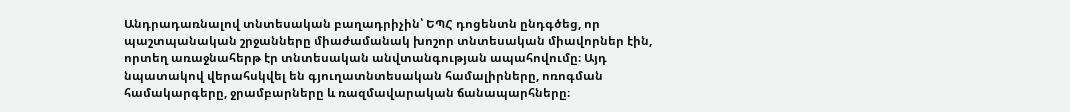Անդրադառնալով տնտեսական բաղադրիչին՝ ԵՊՀ դոցենտն ընդգծեց, որ պաշտպանական շրջանները միաժամանակ խոշոր տնտեսական միավորներ էին, որտեղ առաջնահերթ էր տնտեսական անվտանգության ապահովումը։ Այդ նպատակով վերահսկվել են գյուղատնտեսական համալիրները, ոռոգման համակարգերը, ջրամբարները և ռազմավարական ճանապարհները։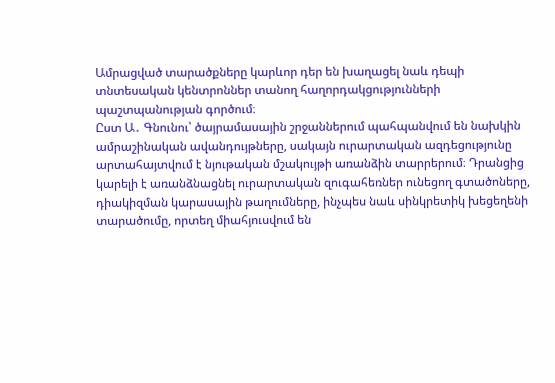Ամրացված տարածքները կարևոր դեր են խաղացել նաև դեպի տնտեսական կենտրոններ տանող հաղորդակցությունների պաշտպանության գործում։
Ըստ Ա․ Գնունու՝ ծայրամասային շրջաններում պահպանվում են նախկին ամրաշինական ավանդույթները, սակայն ուրարտական ազդեցությունը արտահայտվում է նյութական մշակույթի առանձին տարրերում։ Դրանցից կարելի է առանձնացնել ուրարտական զուգահեռներ ունեցող գտածոները, դիակիզման կարասային թաղումները, ինչպես նաև սինկրետիկ խեցեղենի տարածումը, որտեղ միահյուսվում են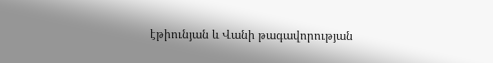էթիունյան և Վանի թագավորության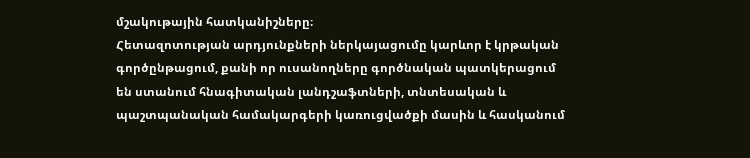մշակութային հատկանիշները։
Հետազոտության արդյունքների ներկայացումը կարևոր է կրթական գործընթացում, քանի որ ուսանողները գործնական պատկերացում են ստանում հնագիտական լանդշաֆտների, տնտեսական և պաշտպանական համակարգերի կառուցվածքի մասին և հասկանում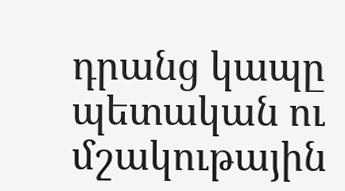դրանց կապը պետական ու մշակութային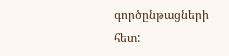գործընթացների հետ: